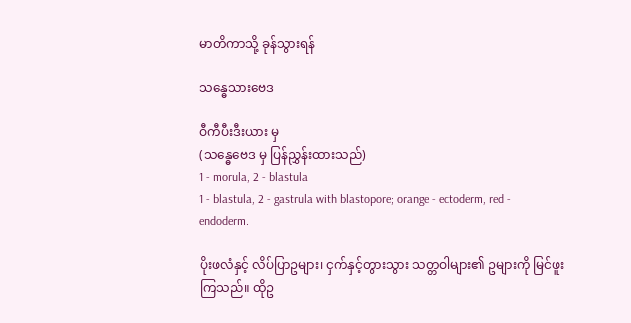မာတိကာသို့ ခုန်သွားရန်

သန္ဓေသားဗေဒ

ဝီကီပီးဒီးယား မှ
(သန္ဓေဗေဒ မှ ပြန်ညွှန်းထားသည်)
1 - morula, 2 - blastula
1 - blastula, 2 - gastrula with blastopore; orange - ectoderm, red - endoderm.

ပိုးဖလံနှင့် လိပ်ပြာဥများ၊ ငှက်နှင့်တွားသွား သတ္တဝါများ၏ ဥများကို မြင်ဖူးကြသည်။ ထိုဥ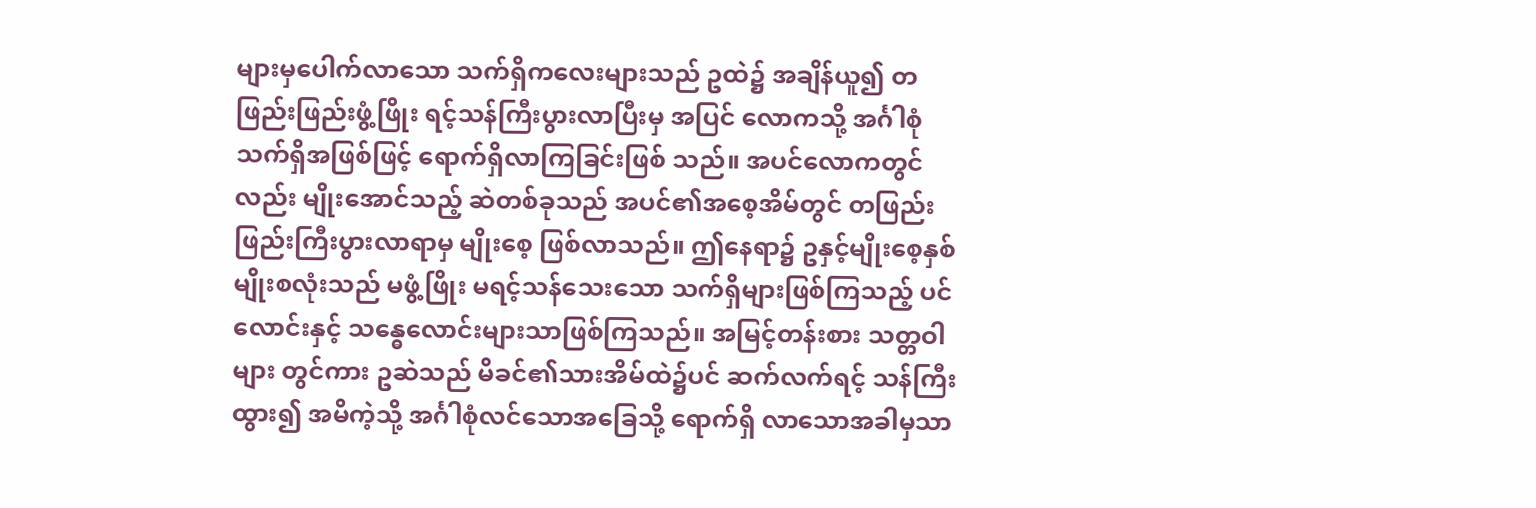များမှပေါက်လာသော သက်ရှိကလေးများသည် ဥထဲ၌ အချိန်ယူ၍ တဖြည်းဖြည်းဖွံ့ဖြိုး ရင့်သန်ကြီးပွားလာပြီးမှ အပြင် လောကသို့ အင်္ဂါစုံသက်ရှိအဖြစ်ဖြင့် ရောက်ရှိလာကြခြင်းဖြစ် သည်။ အပင်လောကတွင်လည်း မျိုးအောင်သည့် ဆဲတစ်ခုသည် အပင်၏အစေ့အိမ်တွင် တဖြည်းဖြည်းကြီးပွားလာရာမှ မျိုးစေ့ ဖြစ်လာသည်။ ဤနေရာ၌ ဥနှင့်မျိုးစေ့နှစ်မျိုးစလုံးသည် မဖွံ့ဖြိုး မရင့်သန်သေးသော သက်ရှိများဖြစ်ကြသည့် ပင်လောင်းနှင့် သန္ဓေလောင်းများသာဖြစ်ကြသည်။ အမြင့်တန်းစား သတ္တဝါများ တွင်ကား ဥဆဲသည် မိခင်၏သားအိမ်ထဲ၌ပင် ဆက်လက်ရင့် သန်ကြီးထွား၍ အမိကဲ့သို့ အင်္ဂါစုံလင်သောအခြေသို့ ရောက်ရှိ လာသောအခါမှသာ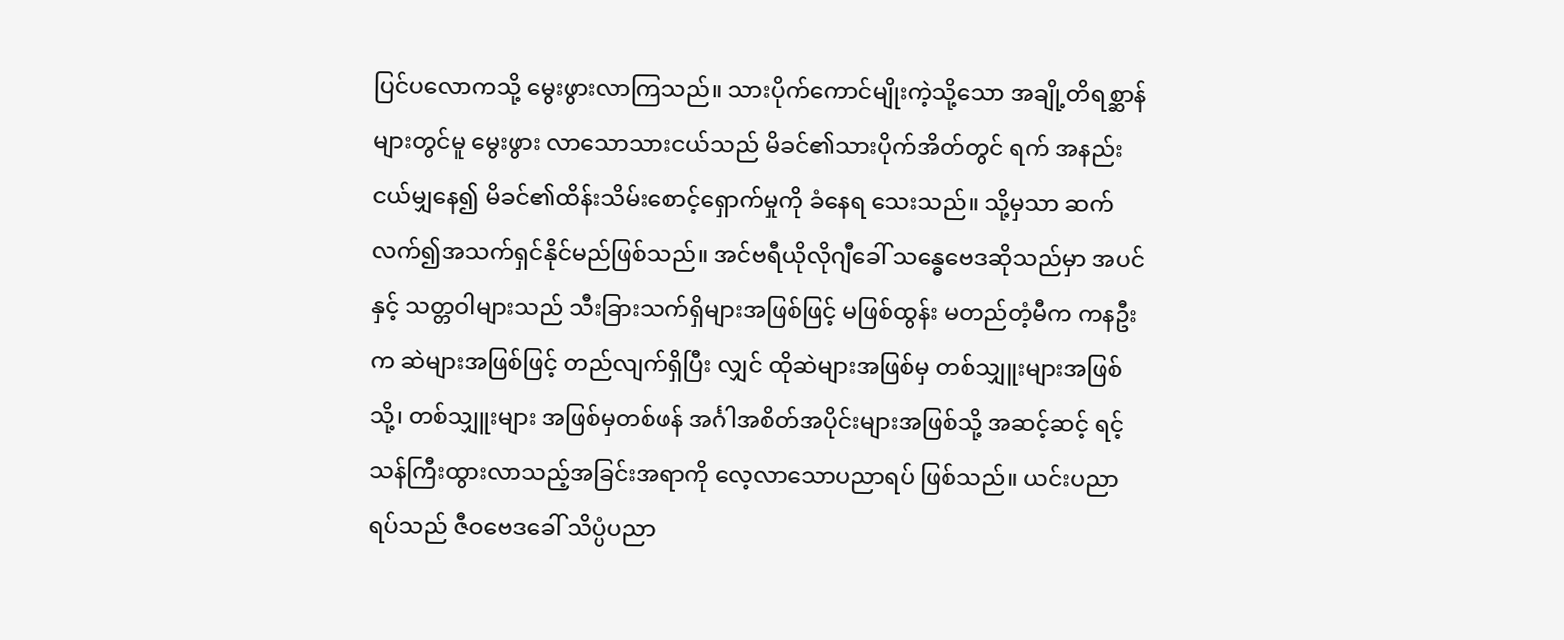ပြင်ပလောကသို့ မွေးဖွားလာကြသည်။ သားပိုက်ကောင်မျိုးကဲ့သို့သော အချို့တိရစ္ဆာန်များတွင်မူ မွေးဖွား လာသောသားငယ်သည် မိခင်၏သားပိုက်အိတ်တွင် ရက် အနည်းငယ်မျှနေ၍ မိခင်၏ထိန်းသိမ်းစောင့်ရှောက်မှုကို ခံနေရ သေးသည်။ သို့မှသာ ဆက်လက်၍အသက်ရှင်နိုင်မည်ဖြစ်သည်။ အင်ဗရီယိုလိုဂျီခေါ် သန္ဓေဗေဒဆိုသည်မှာ အပင်နှင့် သတ္တဝါများသည် သီးခြားသက်ရှိများအဖြစ်ဖြင့် မဖြစ်ထွန်း မတည်တံ့မီက ကနဦးက ဆဲများအဖြစ်ဖြင့် တည်လျက်ရှိပြီး လျှင် ထိုဆဲများအဖြစ်မှ တစ်သျှူးများအဖြစ်သို့၊ တစ်သျှူးများ အဖြစ်မှတစ်ဖန် အင်္ဂါအစိတ်အပိုင်းများအဖြစ်သို့ အဆင့်ဆင့် ရင့်သန်ကြီးထွားလာသည့်အခြင်းအရာကို လေ့လာသောပညာရပ် ဖြစ်သည်။ ယင်းပညာရပ်သည် ဇီဝဗေဒခေါ် သိပ္ပံပညာ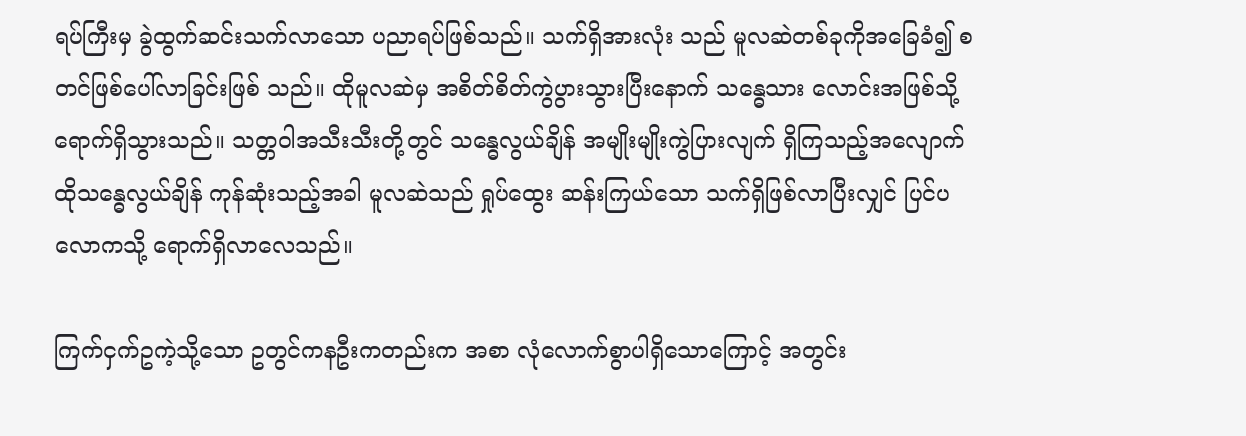ရပ်ကြီးမှ ခွဲထွက်ဆင်းသက်လာသော ပညာရပ်ဖြစ်သည်။ သက်ရှိအားလုံး သည် မူလဆဲတစ်ခုကိုအခြေခံ၍ စတင်ဖြစ်ပေါ်လာခြင်းဖြစ် သည်။ ထိုမူလဆဲမှ အစိတ်စိတ်ကွဲပွားသွားပြီးနောက် သန္ဓေသား လောင်းအဖြစ်သို့ ရောက်ရှိသွားသည်။ သတ္တဝါအသီးသီးတို့တွင် သန္ဓေလွယ်ချိန် အမျိုးမျိုးကွဲပြားလျက် ရှိကြသည့်အလျောက် ထိုသန္ဓေလွယ်ချိန် ကုန်ဆုံးသည့်အခါ မူလဆဲသည် ရှုပ်ထွေး ဆန်းကြယ်သော သက်ရှိဖြစ်လာပြီးလျှင် ပြင်ပလောကသို့ ရောက်ရှိလာလေသည်။

ကြက်ငှက်ဥကဲ့သို့သော ဥတွင်ကနဦးကတည်းက အစာ လုံလောက်စွာပါရှိသောကြောင့် အတွင်း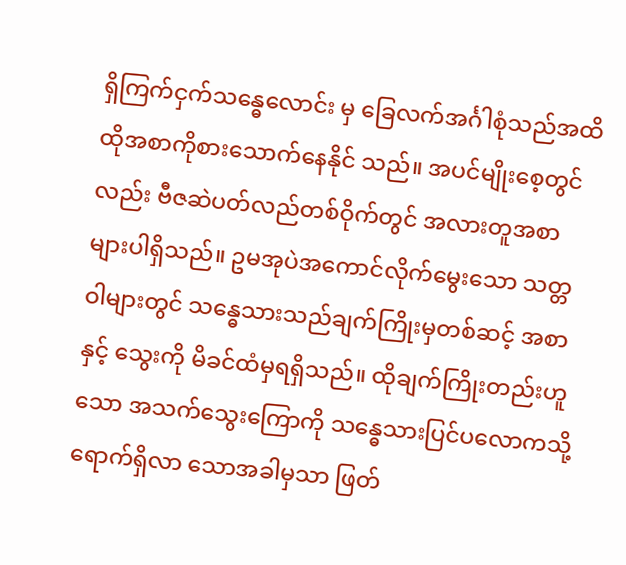ရှိကြက်ငှက်သန္ဓေလောင်း မှ ခြေလက်အင်္ဂါစုံသည်အထိ ထိုအစာကိုစားသောက်နေနိုင် သည်။ အပင်မျိုးစေ့တွင်လည်း ဗီဇဆဲပတ်လည်တစ်ဝိုက်တွင် အလားတူအစာများပါရှိသည်။ ဥမအုပဲအကောင်လိုက်မွေးသော သတ္တဝါများတွင် သန္ဓေသားသည်ချက်ကြိုးမှတစ်ဆင့် အစာနှင့် သွေးကို မိခင်ထံမှရရှိသည်။ ထိုချက်ကြိုးတည်းဟူသော အသက်သွေးကြောကို သန္ဓေသားပြင်ပလောကသို့ ရောက်ရှိလာ သောအခါမှသာ ဖြတ်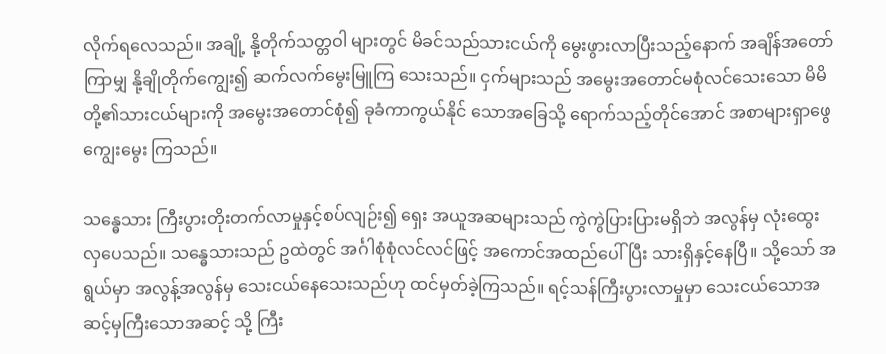လိုက်ရလေသည်။ အချို့ နို့တိုက်သတ္တဝါ များတွင် မိခင်သည်သားငယ်ကို မွေးဖွားလာပြီးသည့်နောက် အချိန်အတော်ကြာမျှ နို့ချိုတိုက်ကျွေး၍ ဆက်လက်မွေးမြူကြ သေးသည်။ ငှက်များသည် အမွေးအတောင်မစုံလင်သေးသော မိမိတို့၏သားငယ်များကို အမွေးအတောင်စုံ၍ ခုခံကာကွယ်နိုင် သောအခြေသို့ ရောက်သည့်တိုင်အောင် အစာများရှာဖွေကျွေးမွေး ကြသည်။

သန္ဓေသား ကြီးပွားတိုးတက်လာမှုနှင့်စပ်လျဉ်း၍ ရှေး အယူအဆများသည် ကွဲကွဲပြားပြားမရှိဘဲ အလွန်မှ လုံးထွေး လှပေသည်။ သန္ဓေသားသည် ဥထဲတွင် အင်္ဂါစုံစုံလင်လင်ဖြင့် အကောင်အထည်ပေါ်ပြီး သားရှိနှင့်နေပြီ။ သို့သော် အရွယ်မှာ အလွန့်အလွန်မှ သေးငယ်နေသေးသည်ဟု ထင်မှတ်ခဲ့ကြသည်။ ရင့်သန်ကြီးပွားလာမှုမှာ သေးငယ်သောအဆင့်မှကြီးသောအဆင့် သို့ ကြီး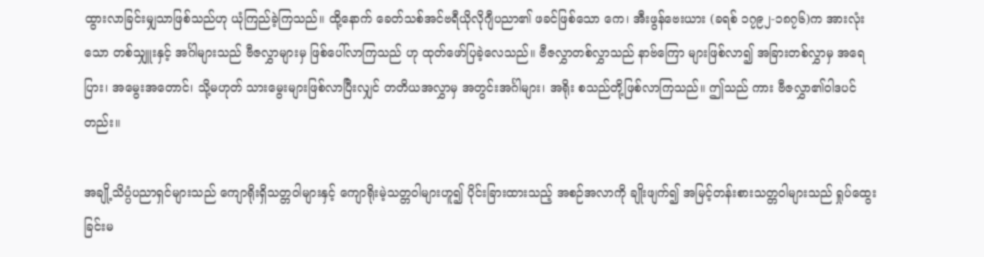ထွားလာခြင်းမျှသာဖြစ်သည်ဟု ယုံကြည်ခဲ့ကြသည်။ ထို့နောက် ခေတ်သစ်အင်ဗရီယိုလိုဂျီပညာ၏ ဖခင်ဖြစ်သော ကေ၊ အီးဖွန်ဗေးယား (ခရစ် ၁၇၉၂-၁၈၇၆)က အားလုံးသော တစ်သျှူးနှင့် အင်္ဂါများသည် ဗီဇလွှာများမှ ဖြစ်ပေါ်လာကြသည် ဟု ထုတ်ဖော်ပြခဲ့လေသည်။ ဗီဇလွှာတစ်လွှာသည် နာဗ်ကြော များဖြစ်လာ၍ အခြားတစ်လွှာမှ အရေပြား၊ အမွေးအတောင်၊ သို့မဟုတ် သားမွေးများဖြစ်လာပြီးလျှင် တတိယအလွှာမှ အတွင်းအင်္ဂါများ၊ အရိုး စသည်တို့ဖြစ်လာကြသည်။ ဤသည် ကား ဗီဇလွှာ၏ဝါဒပင်တည်း။

အချို့သိပ္ပံပညာရှင်များသည် ကျောရိုးရှိသတ္တဝါများနှင့် ကျောရိုးမဲ့သတ္တဝါများဟူ၍ ပိုင်းခြားထားသည့် အစဉ်အလာကို ချိုးဖျက်၍ အမြင့်တန်းစားသတ္တဝါများသည် ရှုပ်ထွေးခြင်းမ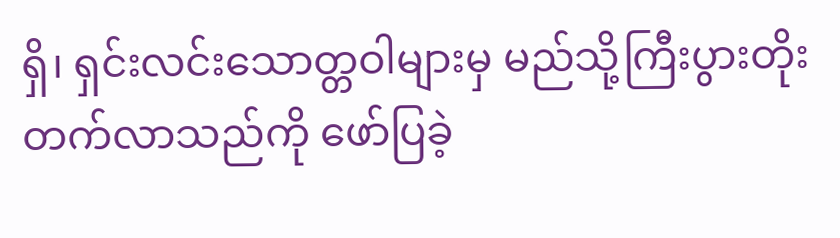ရှိ၊ ရှင်းလင်းသောတ္တဝါများမှ မည်သို့ကြီးပွားတိုးတက်လာသည်ကို ဖော်ပြခဲ့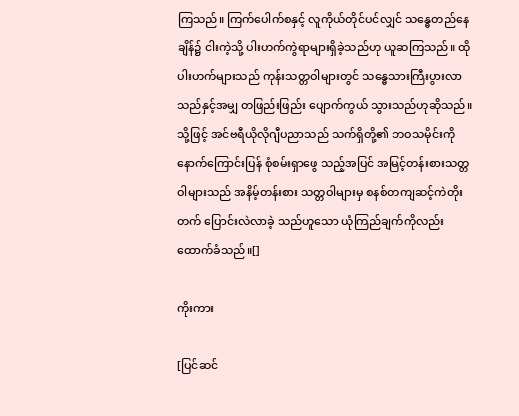ကြသည်။ ကြက်ပေါက်စနှင့် လူကိုယ်တိုင်ပင်လျှင် သန္ဓေတည်နေချိန်၌ ငါးကဲ့သို့ ပါးဟက်ကွဲရာများရှိခဲ့သည်ဟု ယူဆကြသည်။ ထိုပါးဟက်များသည် ကုန်းသတ္တဝါများတွင် သန္ဓေသားကြီးပွားလာသည်နှင့်အမျှ တဖြည်းဖြည်း ပျောက်ကွယ် သွားသည်ဟုဆိုသည်။ သို့ဖြင့် အင်ဗရီယိုလိုဂျီပညာသည် သက်ရှိတို့၏ ဘဝသမိုင်းကို နောက်ကြောင်းပြန် စုံစမ်းရှာဖွေ သည့်အပြင် အမြင့်တန်းစားသတ္တဝါများသည် အနိမ့်တန်းစား သတ္တဝါများမှ စနစ်တကျဆင့်ကဲတိုးတက် ပြောင်းလဲလာခဲ့ သည်ဟူသော ယုံကြည်ချက်ကိုလည်း ထောက်ခံသည်။[]

ကိုးကား

[ပြင်ဆင်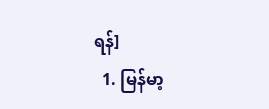ရန်]
  1. မြန်မာ့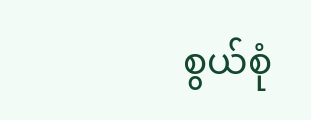စွယ်စုံ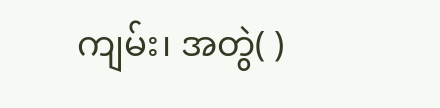ကျမ်း၊ အတွဲ( )